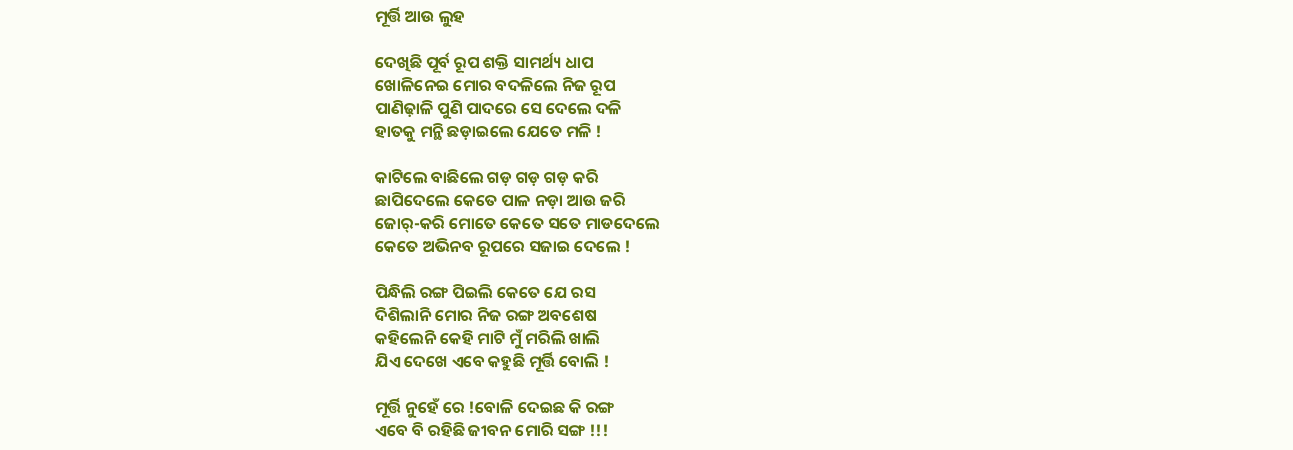ମୂର୍ତ୍ତି ଆଉ ଲୁହ

ଦେଖିଛି ପୂର୍ବ ରୂପ ଶକ୍ତି ସାମର୍ଥ୍ୟ ଧାପ
ଖୋଳିନେଇ ମୋର ବଦଳିଲେ ନିଜ ରୂପ
ପାଣିଢ଼ାଳି ପୁଣି ପାଦରେ ସେ ଦେଲେ ଦଳି
ହାତକୁ ମନ୍ଥି ଛଡ଼ାଇଲେ ଯେତେ ମଳି !

କାଟିଲେ ବାଛିଲେ ଗଡ଼ ଗଡ଼ ଗଡ଼ କରି
ଛାପିଦେଲେ କେତେ ପାଳ ନଡ଼ା ଆଉ ଜରି
ଜୋର୍-କରି ମୋତେ କେତେ ସତେ ମାଡଦେଲେ
କେତେ ଅଭିନବ ରୂପରେ ସଜାଇ ଦେଲେ !

ପିନ୍ଧିଲି ରଙ୍ଗ ପିଇଲି କେତେ ଯେ ରସ
ଦିଶିଲାନି ମୋର ନିଜ ରଙ୍ଗ ଅବଶେଷ
କହିଲେନି କେହି ମାଟି ମୁଁ ମରିଲି ଖାଲି
ଯିଏ ଦେଖେ ଏବେ କହୁଛି ମୂର୍ତ୍ତି ବୋଲି !

ମୂର୍ତ୍ତି ନୁହେଁ ରେ !ବୋଳି ଦେଇଛ କି ରଙ୍ଗ
ଏବେ ବି ରହିଛି ଜୀବନ ମୋରି ସଙ୍ଗ !!!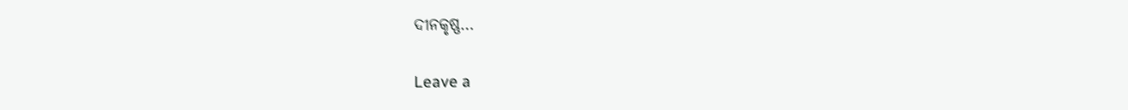ଦୀନକୃଷ୍ଣ…

Leave a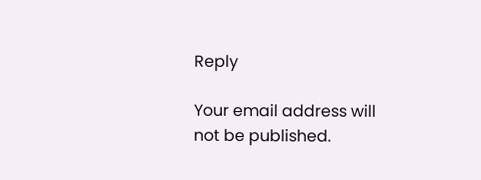Reply

Your email address will not be published.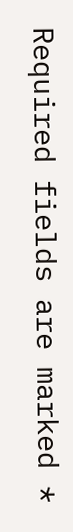Required fields are marked *